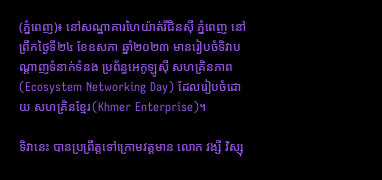(ភ្នំពេញ)៖ នៅសណ្ឋាគារហៃយ៉ាត់រីជិនស៊ី ភ្នំពេញ នៅព្រឹកថ្ងៃទី២៤ ខែឧសភា ឆ្នាំ២០២៣ មានរៀបចំទិវាបណ្តាញទំនាក់ទំនង ប្រព័ន្ធអេកូឡូស៊ី សហគ្រិនភាព (Ecosystem Networking Day) ដែលរៀបចំដោយ សហគ្រិនខ្មែរ(Khmer Enterprise)។

ទិវានេះ បានប្រព្រឹត្តទៅក្រោមវត្តមាន លោក វង្សី វិស្សុ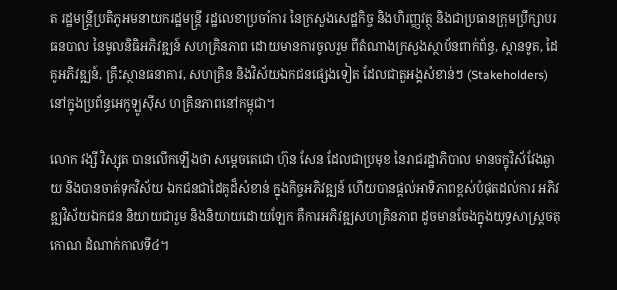ត រដ្ឋមន្រ្តីប្រតិភូអមនាយករដ្ឋមន្រ្តី រដ្ឋលេខាប្រចាំការ នៃក្រសួងសេដ្ឋកិច្ច និងហិរញ្ញវត្ថុ និងជាប្រធានក្រុមប្រឹក្សាបរធនបាល នៃមូលនិធិអភិវឌ្ឍន៍ សហគ្រិនភាព ដោយមានការចូលរួម ពីតំណាងក្រសួងស្ថាប័នពាក់ព័ន្ធ, ស្ថានទូត, ដៃគូអភិវឌ្ឍន៍, គ្រឹះស្ថានធនាគារ, សហគ្រិន និងវិស័យឯកជនផ្សេងទៀត ដែលជាតួអង្គសំខាន់ៗ (Stakeholders) នៅក្នុងប្រព័ន្ធអេកូឡូស៊ីស ហគ្រិនភាពនៅកម្ពុជា។

លោក វង្សី វិស្សុត បានលើកឡើងថា សម្តេចតេជោ ហ៊ុន សែន ដែលជាប្រមុខ នៃរាជរដ្ឋាភិបាល មានចក្ខុវិស័វែងឆ្ងាយ និងបានចាត់ទុកវិស័យ ឯកជនជាដៃគូដ៏សំខាន់ ក្នុងកិច្ចអភិវឌ្ឍន៍ ហើយបានផ្តល់អាទិភាពខ្ពស់បំផុតដល់ការ អភិវឌ្ឍវិស័យឯកជន និយាយជារួម និងនិយាយដោយឡែក គឺការអភិវឌ្ឍសហគ្រិនភាព ដូចមានចែងក្នុងយុទ្ធសាស្រ្តចតុកោណ ដំណាក់កាលទី៤។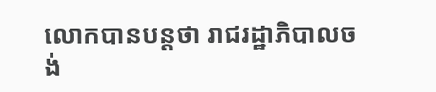លោកបានបន្តថា រាជរដ្ឋាភិបាលចង់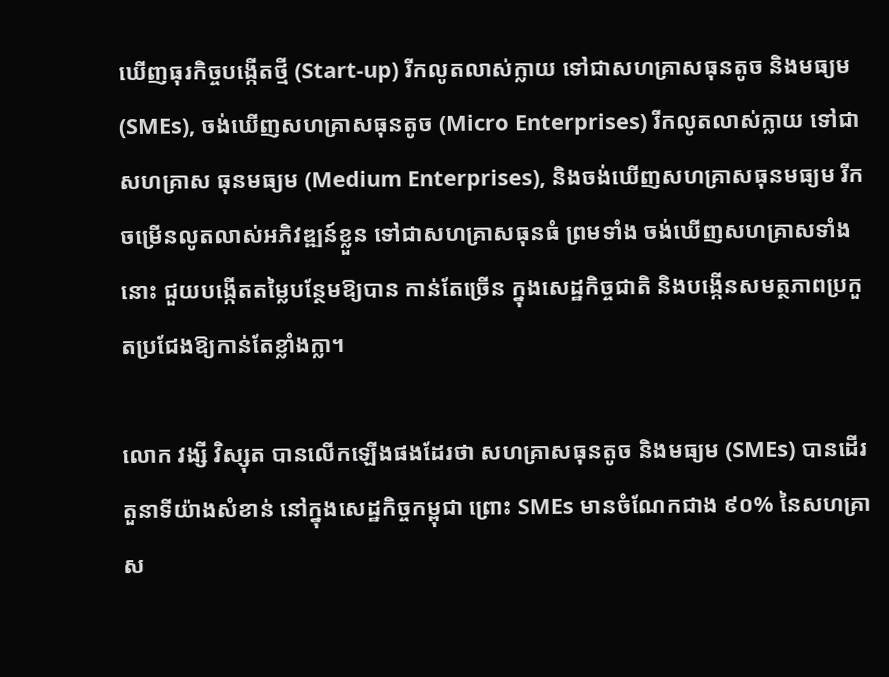ឃើញធុរកិច្ចបង្កើតថ្មី (Start-up) រីកលូតលាស់ក្លាយ ទៅជាសហគ្រាសធុនតូច និងមធ្យម (SMEs), ចង់ឃើញសហគ្រាសធុនតូច (Micro Enterprises) រីកលូតលាស់ក្លាយ ទៅជា សហគ្រាស ធុនមធ្យម (Medium Enterprises), និងចង់ឃើញសហគ្រាសធុនមធ្យម រីកចម្រើនលូតលាស់អភិវឌ្ឍន៍ខ្លួន ទៅជាសហគ្រាសធុនធំ ព្រមទាំង ចង់ឃើញសហគ្រាសទាំងនោះ ជួយបង្កើតតម្លៃបន្ថែមឱ្យបាន កាន់តែច្រើន ក្នុងសេដ្ឋកិច្ចជាតិ និងបង្កើនសមត្ថភាពប្រកួតប្រជែងឱ្យកាន់តែខ្លាំងក្លា។

លោក វង្សី វិស្សុត បានលើកឡើងផងដែរថា សហគ្រាសធុនតូច និងមធ្យម (SMEs) បានដើរតួនាទីយ៉ាងសំខាន់ នៅក្នុងសេដ្ឋកិច្ចកម្ពុជា ព្រោះ SMEs មានចំណែកជាង ៩០% នៃសហគ្រាស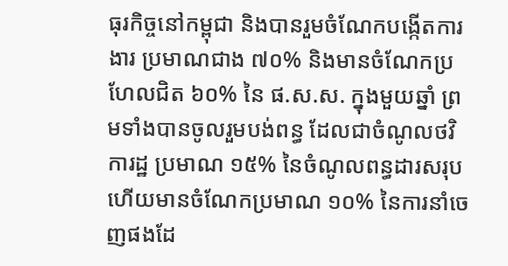ធុរកិច្ចនៅកម្ពុជា និងបានរួមចំណែកបង្កើតការងារ ប្រមាណជាង ៧០% និងមានចំណែកប្រហែលជិត ៦០% នៃ ផ.ស.ស. ក្នុងមួយឆ្នាំ ព្រមទាំងបានចូលរួមបង់ពន្ធ ដែលជាចំណូលថវិការដ្ឋ ប្រមាណ ១៥% នៃចំណូលពន្ធដារសរុប ហើយមានចំណែកប្រមាណ ១០% នៃការនាំចេញផងដែ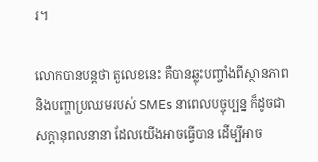រ។

លោកបានបន្តថា តួលេខនេះ គឺបានឆ្លុះបញ្ចាំងពីស្ថានភាព និងបញ្ហាប្រឈមរបស់ SMEs នាពេលបច្ចុប្បន្ន ក៏ដូចជាសក្តានុពលនានា ដែលយើងអាចធ្វើបាន ដើម្បីអាច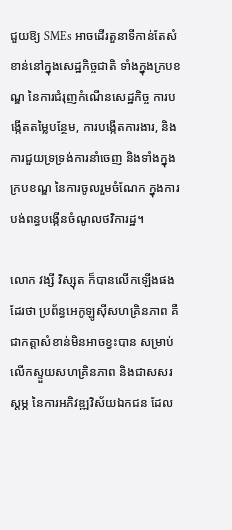ជួយឱ្យ SMEs អាចដើរតួនាទីកាន់តែសំខាន់នៅក្នុងសេដ្ឋកិច្ចជាតិ ទាំងក្នុងក្របខណ្ឌ នៃការជំរុញកំណើនសេដ្ឋកិច្ច ការបង្កើតតម្លៃបន្ថែម, ការបង្កើតការងារ, និងការជួយទ្រទ្រង់ការនាំចេញ និងទាំងក្នុងក្របខណ្ឌ នៃការចូលរួមចំណែក ក្នុងការបង់ពន្ធបង្កើនចំណូលថវិការដ្ឋ។

លោក វង្សី វិស្សុត ក៏បានលើកឡើងផងដែរថា ប្រព័ន្ធអេកូឡូស៊ីសហគ្រិនភាព គឺជាកត្តាសំខាន់មិនអាចខ្វះបាន សម្រាប់លើកស្ទួយសហគ្រិនភាព និងជាសសរស្តម្ភ នៃការអភិវឌ្ឍវិស័យឯកជន ដែល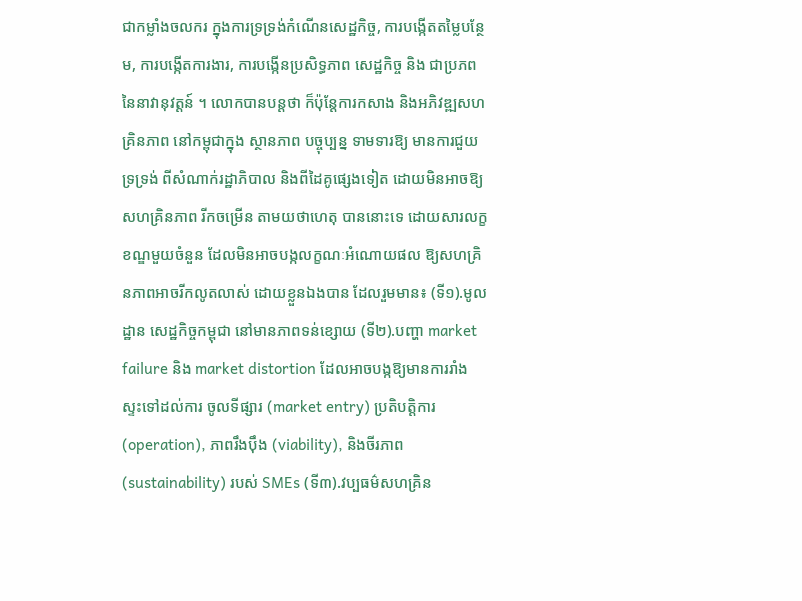ជាកម្លាំងចលករ ក្នុងការទ្រទ្រង់កំណើនសេដ្ឋកិច្ច, ការបង្កើតតម្លៃបន្ថែម, ការបង្កើតការងារ, ការបង្កើនប្រសិទ្ធភាព សេដ្ឋកិច្ច និង ជាប្រភពនៃនាវានុវត្តន៍ ។ លោកបានបន្តថា ក៏ប៉ុន្តែការកសាង និងអភិវឌ្ឍសហគ្រិនភាព នៅកម្ពុជាក្នុង ស្ថានភាព បច្ចុប្បន្ន ទាមទារឱ្យ មានការជួយទ្រទ្រង់ ពីសំណាក់រដ្ឋាភិបាល និងពីដៃគូផ្សេងទៀត ដោយមិនអាចឱ្យសហគ្រិនភាព រីកចម្រើន តាមយថាហេតុ បាននោះទេ ដោយសារលក្ខខណ្ឌមួយចំនួន ដែលមិនអាចបង្កលក្ខណៈអំណោយផល ឱ្យសហគ្រិនភាពអាចរីកលូតលាស់ ដោយខ្លួនឯងបាន ដែលរួមមាន៖ (ទី១).មូលដ្ឋាន សេដ្ឋកិច្ចកម្ពុជា នៅមានភាពទន់ខ្សោយ (ទី២).បញ្ហា market failure និង market distortion ដែលអាចបង្កឱ្យមានការរាំង ស្ទះទៅដល់ការ ចូលទីផ្សារ (market entry) ប្រតិបត្តិការ (operation), ភាពរឹងប៉ឹង (viability), និងចីរភាព (sustainability) របស់ SMEs (ទី៣).វប្បធម៌សហគ្រិន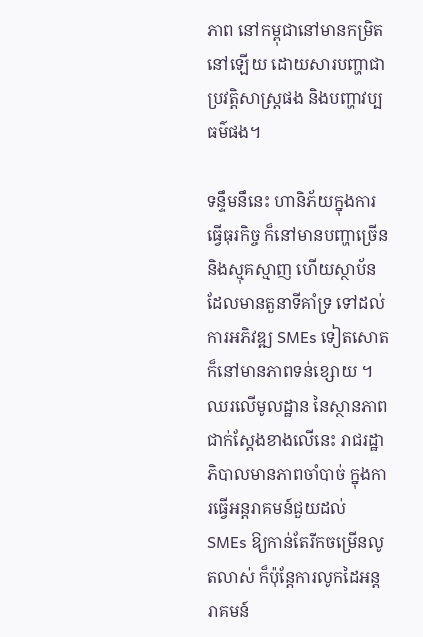ភាព នៅកម្ពុជានៅមានកម្រិតនៅឡើយ ដោយសារបញ្ហាជាប្រវត្តិសាស្រ្តផង និងបញ្ហាវប្បធម៌ផង។

ទន្ទឹមនឹនេះ ហានិភ័យក្នុងការធ្វើធុរកិច្ច ក៏នៅមានបញ្ហាច្រើន និងស្មុគស្មាញ ហើយស្ថាប័នដែលមានតួនាទីគាំទ្រ ទៅដល់ការអភិវឌ្ឍ SMEs ទៀតសោត ក៏នៅមានភាពទន់ខ្សោយ ។ ឈរលើមូលដ្ឋាន នៃស្ថានភាពជាក់ស្តែងខាងលើនេះ រាជរដ្ឋាភិបាលមានភាពចាំបាច់ ក្នុងការធ្វើអន្តរាគមន៍ជួយដល់ SMEs ឱ្យកាន់តែរីកចម្រើនលូតលាស់ ក៏ប៉ុន្តែការលូកដៃអន្តរាគមន៍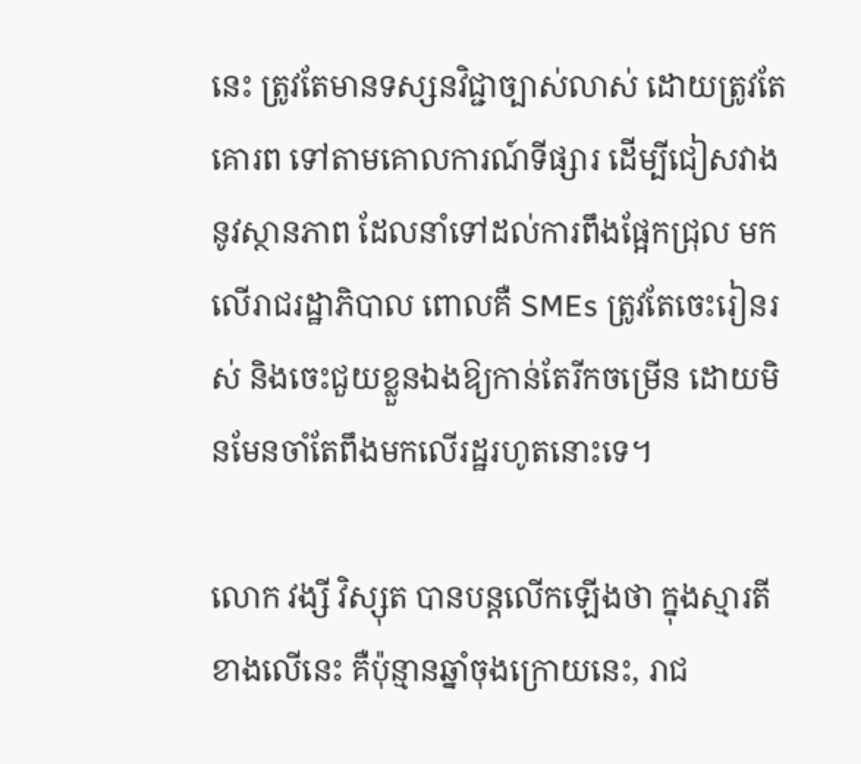នេះ ត្រូវតែមានទស្សនវិជ្ជាច្បាស់លាស់ ដោយត្រូវតែគោរព ទៅតាមគោលការណ៍ទីផ្សារ ដើម្បីជៀសវាងនូវស្ថានភាព ដែលនាំទៅដល់ការពឹងផ្អែកជ្រុល មកលើរាជរដ្ឋាភិបាល ពោលគឺ SMEs ត្រូវតែចេះរៀនរស់ និងចេះជួយខ្លួនឯងឱ្យកាន់តែរីកចម្រើន ដោយមិនមែនចាំតែពឹងមកលើរដ្ឋរហូតនោះទេ។

លោក វង្សី វិស្សុត បានបន្តលើកឡើងថា ក្នុងស្មារតីខាងលើនេះ គឺប៉ុន្មានឆ្នាំចុងក្រោយនេះ, រាជ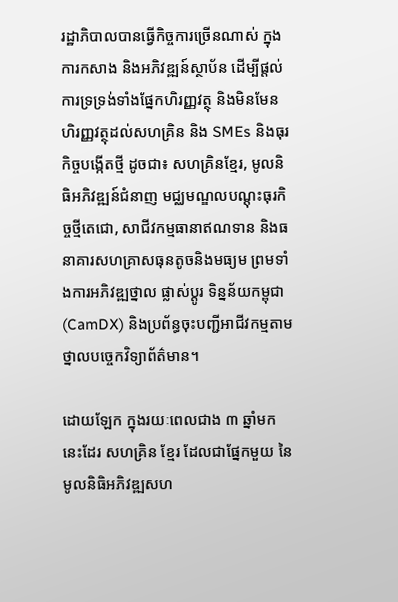រដ្ឋាភិបាលបានធ្វើកិច្ចការច្រើនណាស់ ក្នុងការកសាង និងអភិវឌ្ឍន៍ស្ថាប័ន ដើម្បីផ្តល់ការទ្រទ្រង់ទាំងផ្នែកហិរញ្ញវត្ថុ និងមិនមែនហិរញ្ញវត្ថុដល់សហគ្រិន និង SMEs និងធុរកិច្ចបង្កើតថ្មី ដូចជា៖ សហគ្រិនខ្មែរ, មូលនិធិអភិវឌ្ឍន៍ជំនាញ មជ្ឈមណ្ឌលបណ្តុះធុរកិច្ចថ្មីតេជោ, សាជីវកម្មធានាឥណទាន និងធនាគារសហគ្រាសធុនតូចនិងមធ្យម ព្រមទាំងការអភិវឌ្ឍថ្នាល ផ្លាស់ប្ដូរ ទិន្នន័យកម្ពុជា (CamDX) និងប្រព័ន្ធចុះបញ្ជីអាជីវកម្មតាមថ្នាលបច្ចេកវិទ្យាព័ត៌មាន។

ដោយឡែក ក្នុងរយៈពេលជាង ៣ ឆ្នាំមកនេះដែរ សហគ្រិន ខ្មែរ ដែលជាផ្នែកមួយ នៃមូលនិធិអភិវឌ្ឍសហ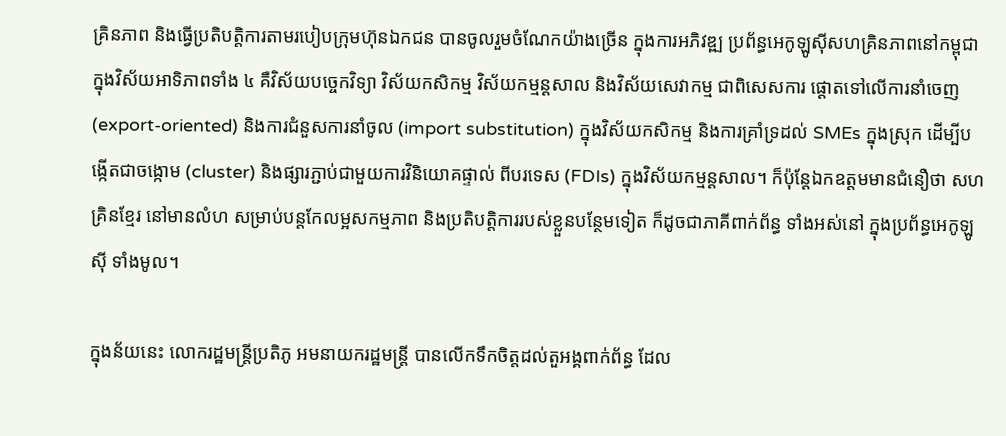គ្រិនភាព និងធ្វើប្រតិបត្តិការតាមរបៀបក្រុមហ៊ុនឯកជន បានចូលរួមចំណែកយ៉ាងច្រើន ក្នុងការអភិវឌ្ឍ ប្រព័ន្ធអេកូឡូស៊ីសហគ្រិនភាពនៅកម្ពុជា ក្នុងវិស័យអាទិភាពទាំង ៤ គឺវិស័យបច្ចេកវិទ្យា វិស័យកសិកម្ម វិស័យកម្មន្តសាល និងវិស័យសេវាកម្ម ជាពិសេសការ ផ្តោតទៅលើការនាំចេញ (export-oriented) និងការជំនួសការនាំចូល (import substitution) ក្នុងវិស័យកសិកម្ម និងការគ្រាំទ្រដល់ SMEs ក្នុងស្រុក ដើម្បីបង្កើតជាចង្កោម (cluster) និងផ្សារភ្ជាប់ជាមួយការវិនិយោគផ្ទាល់ ពីបរទេស (FDIs) ក្នុងវិស័យកម្មន្តសាល។ ក៏ប៉ុន្តែឯកឧត្តមមានជំនឿថា សហគ្រិនខ្មែរ នៅមានលំហ សម្រាប់បន្តកែលម្អសកម្មភាព និងប្រតិបត្តិការរបស់ខ្លួនបន្ថែមទៀត ក៏ដូចជាភាគីពាក់ព័ន្ធ ទាំងអស់នៅ ក្នុងប្រព័ន្ធអេកូឡូស៊ី ទាំងមូល។

ក្នុងន័យនេះ លោករដ្ឋមន្រ្តីប្រតិភូ អមនាយករដ្ឋមន្រ្តី បានលើកទឹកចិត្តដល់តួអង្គពាក់ព័ន្ធ ដែល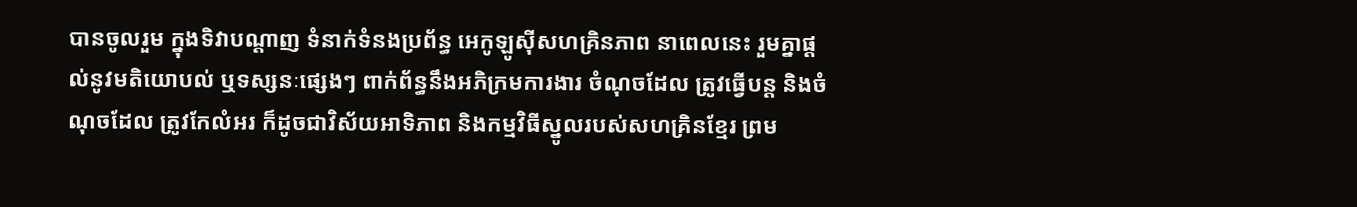បានចូលរួម ក្នុងទិវាបណ្តាញ ទំនាក់ទំនងប្រព័ន្ធ អេកូឡូស៊ីសហគ្រិនភាព នាពេលនេះ រួមគ្នាផ្តល់នូវមតិយោបល់ ឬទស្សនៈផ្សេងៗ ពាក់ព័ន្ធនឹងអភិក្រមការងារ ចំណុចដែល ត្រូវធ្វើបន្ត និងចំណុចដែល ត្រូវកែលំអរ ក៏ដូចជាវិស័យអាទិភាព និងកម្មវិធីស្នូលរបស់សហគ្រិនខ្មែរ ព្រម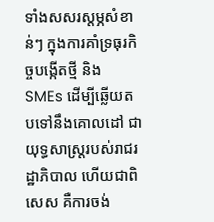ទាំងសសរស្តម្ភសំខាន់ៗ ក្នុងការគាំទ្រធុរកិច្ចបង្កើតថ្មី និង SMEs ដើម្បីឆ្លើយតបទៅនឹងគោលដៅ ជាយុទ្ធសាស្រ្តរបស់រាជរដ្ឋាភិបាល ហើយជាពិសេស គឺការចង់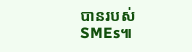បានរបស់ SMEs៕